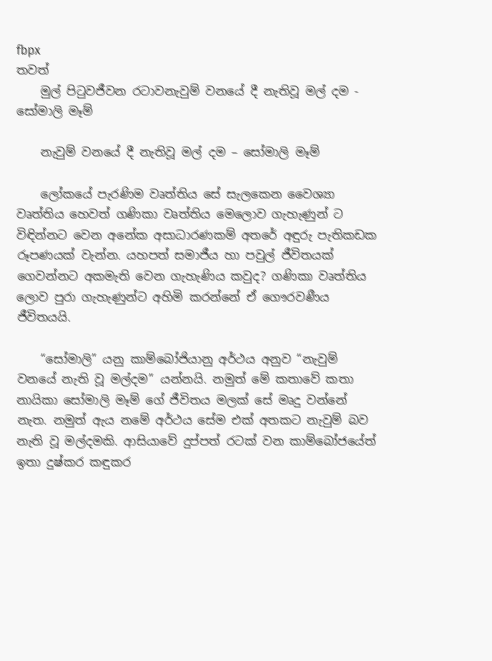fbpx
තවත්
    මුල් පිටුවජීවන රටාවනැවුම් වනයේ දී නැතිවූ මල් දම - සෝමාලි මෑම්

    නැවුම් වනයේ දී නැතිවූ මල් දම – සෝමාලි මෑම්

    ලෝකයේ පැරණිම වෘත්තිය සේ සැලකෙන වෛශ්‍යා වෘත්තිය හෙවත් ගණිකා වෘත්තිය මෙලොව ගැහැණුන් ට විඳින්නට වෙන අනේක අසාධාරණකම් අතරේ අඳුරු පැතිකඩක රූපණයක් වැන්න. යහපත් සමාජීය හා පවුල් ජීවිතයක් ගෙවන්නට අකමැති වෙන ගැහැණිය කවුද? ගණිකා වෘත්තිය ලොව පුරා ගැහැණුන්ට අහිමි කරන්නේ ඒ ගෞරවණීය ජීවිතයයි.

    “සෝමාලි” යනු කාම්බෝජියානු අර්ථය අනුව “නැවුම් වනයේ නැති වූ මල්දම” යන්නයි. නමුත් මේ කතාවේ කතා නායිකා සෝමාලි මෑම් ගේ ජීවිතය මලක් සේ මෘදු වන්නේ නැත. නමුත් ඇය නමේ අර්ථය සේම එක් අතකට නැවුම් බව නැති වූ මල්දමකි. ආසියාවේ දුප්පත් රටක් වන කාම්බෝජයේත් ඉතා දුෂ්කර කඳුකර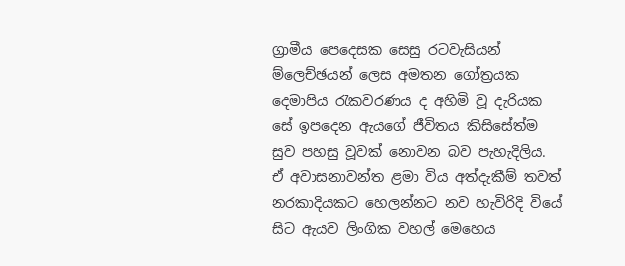ග්‍රාමීය පෙදෙසක සෙසු රටවැසියන් ම්ලෙච්ඡයන් ලෙස අමතන ගෝත්‍රයක දෙමාපිය රැකවරණය ද අහිමි වූ දැරියක සේ ඉපදෙන ඇයගේ ජීවිතය කිසිසේත්ම සුව පහසු වූවක් නොවන බව පැහැදිලිය. ඒ අවාසනාවන්ත ළමා විය අත්දැකීම් තවත් නරකාදියකට හෙලන්නට නව හැවිරිදි වියේ සිට ඇයව ලිංගික වහල් මෙහෙය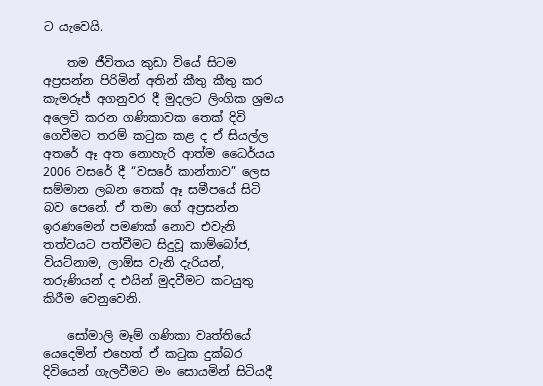ට යැවෙයි.

    තම ජීවිතය කුඩා වියේ සිටම අප්‍රසන්න පිරිමින් අතින් කීතු කීතු කර කැමරූජ් අගනුවර දී මුදලට ලිංගික ශ්‍රමය අලෙවි කරන ගණිකාවක තෙක් දිවි ගෙවීමට තරම් කටුක කළ ද ඒ සියල්ල අතරේ ඈ අත නොහැරි ආත්ම ධෛර්යය 2006 වසරේ දී “වසරේ කාන්තාව” ලෙස සම්මාන ලබන තෙක් ඈ සමීපයේ සිටි බව පෙනේ. ඒ තමා ගේ අප්‍රසන්න ඉරණමෙන් පමණක් නොව එවැනි තත්වයට පත්වීමට සිදුවූ කාම්බෝජ, වියට්නාම, ලාඕස වැනි දැරියන්, තරුණියන් ද එයින් මුදවීමට කටයුතු කිරීම වෙනුවෙනි.

    සෝමාලි මෑම් ගණිකා වෘත්තියේ යෙදෙමින් එහෙත් ඒ කටුක දුක්බර දිවියෙන් ගැලවීමට මං සොයමින් සිටියදී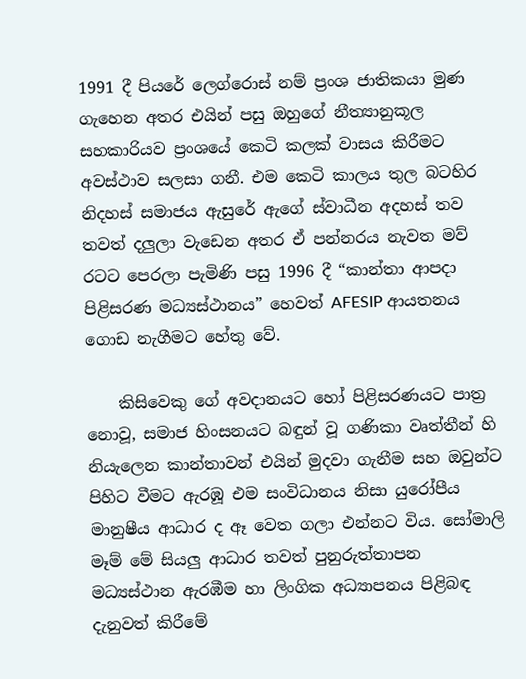1991 දී පියරේ ලෙග්රොස් නම් ප්‍රංශ ජාතිකයා මුණ ගැහෙන අතර එයින් පසු ඔහුගේ නීත්‍යානුකූල සහකාරියව ප්‍රංශයේ කෙටි කලක් වාසය කිරීමට අවස්ථාව සලසා ගනී. එම කෙටි කාලය තුල බටහිර නිදහස් සමාජය ඇසුරේ ඇගේ ස්වාධීන අදහස් තව තවත් දලුලා වැඩෙන අතර ඒ පන්නරය නැවත මව් රටට පෙරලා පැමිණි පසු 1996 දී “කාන්තා ආපදා පිළිසරණ මධ්‍යස්ථානය” හෙවත් AFESIP ආයතනය ගොඩ නැගීමට හේතු වේ.

    කිසිවෙකු ගේ අවදානයට හෝ පිළිසරණයට පාත්‍ර නොවූ, සමාජ හිංසනයට බඳුන් වූ ගණිකා වෘත්තීන් හි නියැලෙන කාන්තාවන් එයින් මුදවා ගැනීම සහ ඔවුන්ට පිහිට වීමට ඇරඹූ එම සංවිධානය නිසා යුරෝපීය මානුෂීය ආධාර ද ඈ වෙත ගලා එන්නට විය. සෝමාලි මෑම් මේ සියලු ආධාර තවත් පුනුරුත්තාපන මධ්‍යස්ථාන ඇරඹීම හා ලිංගික අධ්‍යාපනය පිළිබඳ දැනුවත් කිරීමේ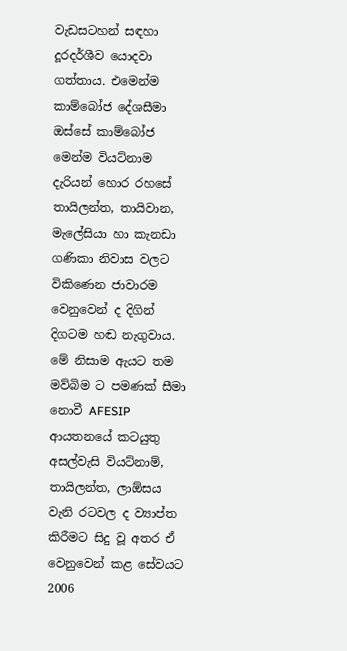වැඩසටහන් සඳහා දූරදර්ශීව යොදවා ගත්තාය. එමෙන්ම කාම්බෝජ දේශසීමා ඔස්සේ කාම්බෝජ මෙන්ම වියට්නාම දැරියන් හොර රහසේ තායිලන්ත, තායිවාන, මැලේසියා හා කැනඩා ගණිකා නිවාස වලට විකිණෙන ජාවාරම වෙනුවෙන් ද දිගින් දිගටම හඬ නැගුවාය. මේ නිසාම ඇයට තම මව්බිම ට පමණක් සීමා නොවී AFESIP ආයතනයේ කටයුතු අසල්වැසි වියට්නාම්, තායිලන්ත, ලාඕසය වැනි රටවල ද ව්‍යාප්ත කිරීමට සිදු වූ අතර ඒ වෙනුවෙන් කළ සේවයට 2006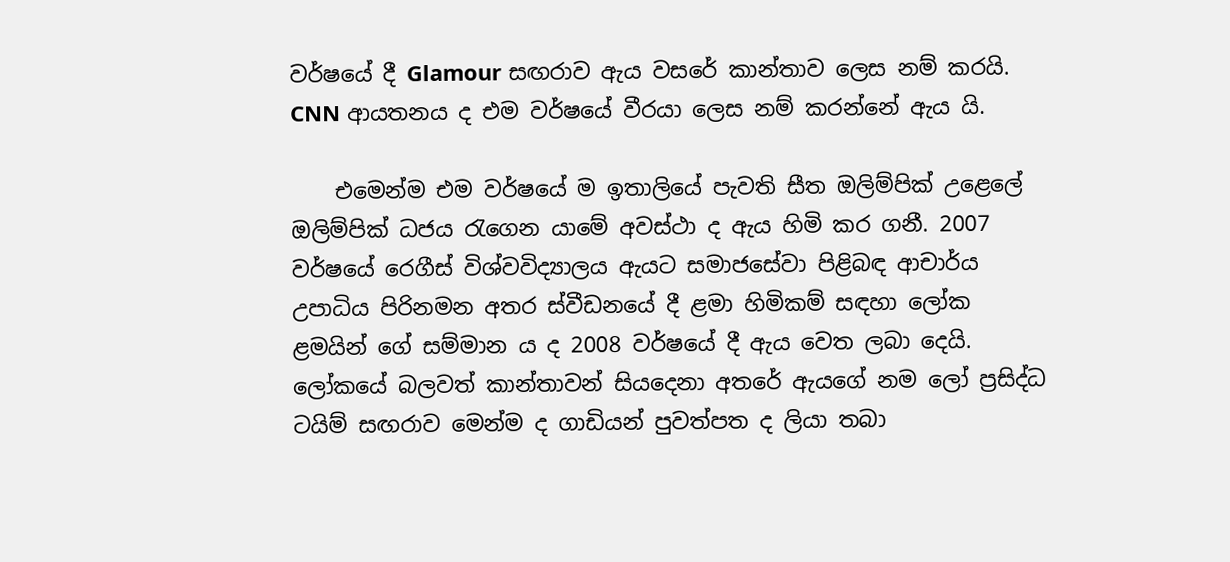වර්ෂයේ දී Glamour සඟරාව ඇය වසරේ කාන්තාව ලෙස නම් කරයි. CNN ආයතනය ද එම වර්ෂයේ වීරයා ලෙස නම් කරන්නේ ඇය යි.

    එමෙන්ම එම වර්ෂයේ ම ඉතාලියේ පැවති සීත ඔලිම්පික් උළෙලේ ඔලිම්පික් ධජය රැගෙන යාමේ අවස්ථා ද ඇය හිමි කර ගනී. 2007 වර්ෂයේ රෙගීස් විශ්වවිද්‍යාලය ඇයට සමාජසේවා පිළිබඳ ආචාර්ය උපාධිය පිරිනමන අතර ස්වීඩනයේ දී ළමා හිමිකම් සඳහා ලෝක ළමයින් ගේ සම්මාන ය ද 2008 වර්ෂයේ දී ඇය වෙත ලබා දෙයි. ලෝකයේ බලවත් කාන්තාවන් සියදෙනා අතරේ ඇයගේ නම ලෝ ප්‍රසිද්ධ ටයිම් සඟරාව මෙන්ම ද ගාඩියන් පුවත්පත ද ලියා තබා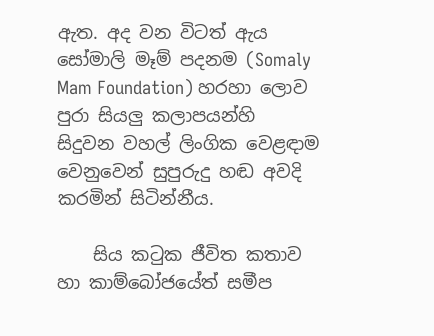ඇත. අද වන විටත් ඇය සෝමාලි මෑම් පදනම (Somaly Mam Foundation) හරහා ලොව පුරා සියලු කලාපයන්හි සිදුවන වහල් ලිංගික වෙළඳාම වෙනුවෙන් සුපුරුදු හඬ අවදි කරමින් සිටින්නීය.

    සිය කටුක ජීවිත කතාව හා කාම්බෝජයේත් සමීප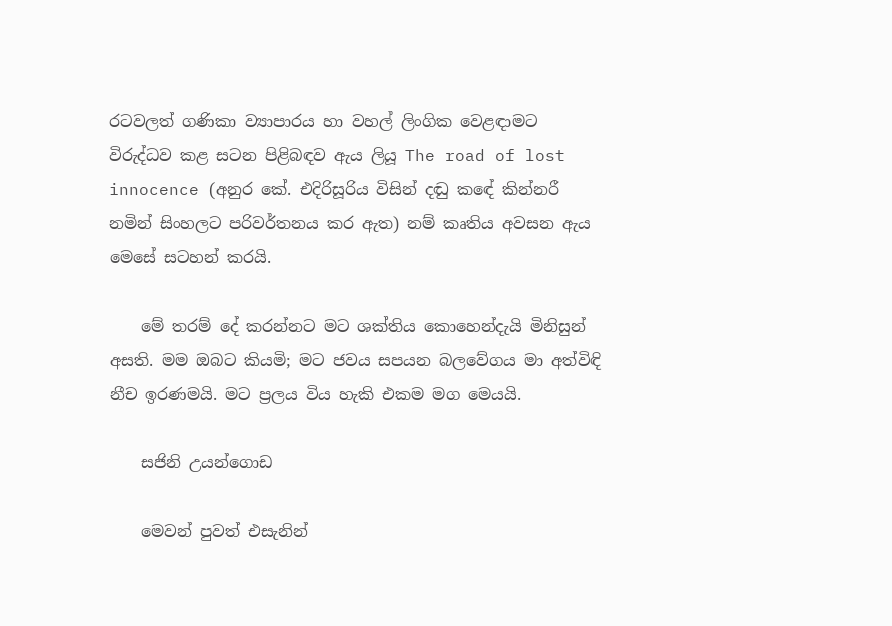රටවලත් ගණිකා ව්‍යාපාරය හා වහල් ලිංගික වෙළඳාමට විරුද්ධව කළ සටන පිළිබඳව ඇය ලියූ The road of lost innocence (අනුර කේ. එදිරිසූරිය විසින් දඬු කඳේ කින්නරී නමින් සිංහලට පරිවර්තනය කර ඇත) නම් කෘතිය අවසන ඇය මෙසේ සටහන් කරයි.

    මේ තරම් දේ කරන්නට මට ශක්තිය කොහෙන්දැයි මිනිසුන් අසති. මම ඔබට කියමි; මට ජවය සපයන බලවේගය මා අත්විඳි නීච ඉරණමයි. මට ප්‍රලය විය හැකි එකම මග මෙයයි.

    සජිනි උයන්ගොඩ

    මෙවන් පුවත් එසැනින්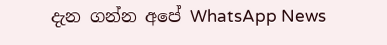දැන ගන්න අපේ WhatsApp News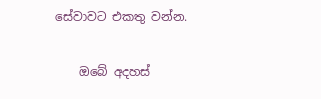සේවාවට එකතු වන්න.

    ඔබේ අදහස්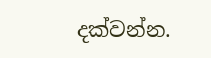දක්වන්න.